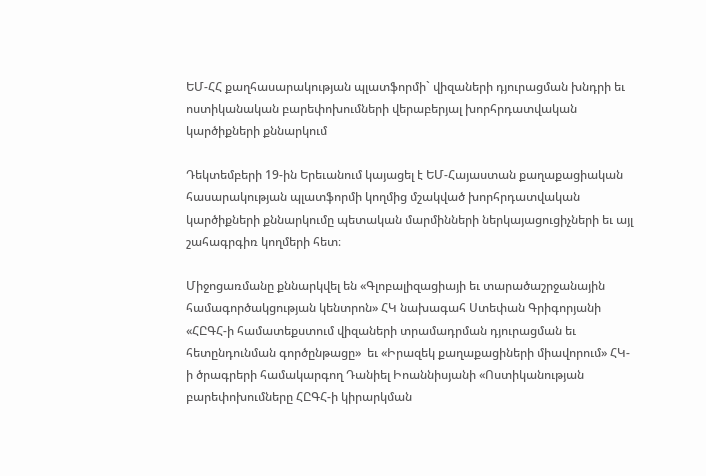ԵՄ-ՀՀ քաղհասարակության պլատֆորմի` վիզաների դյուրացման խնդրի եւ ոստիկանական բարեփոխումների վերաբերյալ խորհրդատվական կարծիքների քննարկում

Դեկտեմբերի 19-ին Երեւանում կայացել է ԵՄ-Հայաստան քաղաքացիական հասարակության պլատֆորմի կողմից մշակված խորհրդատվական կարծիքների քննարկումը պետական մարմինների ներկայացուցիչների եւ այլ շահագրգիռ կողմերի հետ։

Միջոցառմանը քննարկվել են «Գլոբալիզացիայի եւ տարածաշրջանային համագործակցության կենտրոն» ՀԿ նախագահ Ստեփան Գրիգորյանի «ՀԸԳՀ-ի համատեքստում վիզաների տրամադրման դյուրացման եւ հետընդունման գործընթացը»  եւ «Իրազեկ քաղաքացիների միավորում» ՀԿ-ի ծրագրերի համակարգող Դանիել Իոաննիսյանի «Ոստիկանության բարեփոխումները ՀԸԳՀ-ի կիրարկման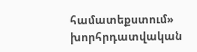համատեքստում» խորհրդատվական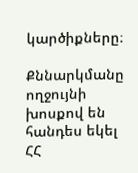կարծիքները։

Քննարկմանը ողջույնի խոսքով են հանդես եկել ՀՀ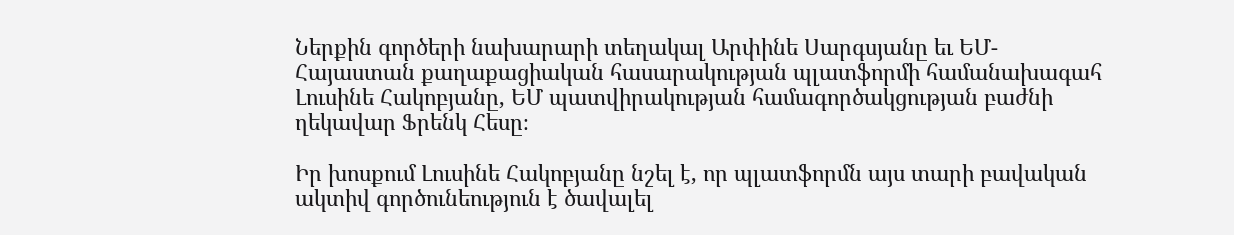Ներքին գործերի նախարարի տեղակալ Արփինե Սարգսյանը եւ ԵՄ-Հայաստան քաղաքացիական հասարակության պլատֆորմի համանախագահ Լուսինե Հակոբյանը, ԵՄ պատվիրակության համագործակցության բաժնի ղեկավար Ֆրենկ Հեսը։

Իր խոսքում Լուսինե Հակոբյանը նշել է, որ պլատֆորմն այս տարի բավական ակտիվ գործունեություն է ծավալել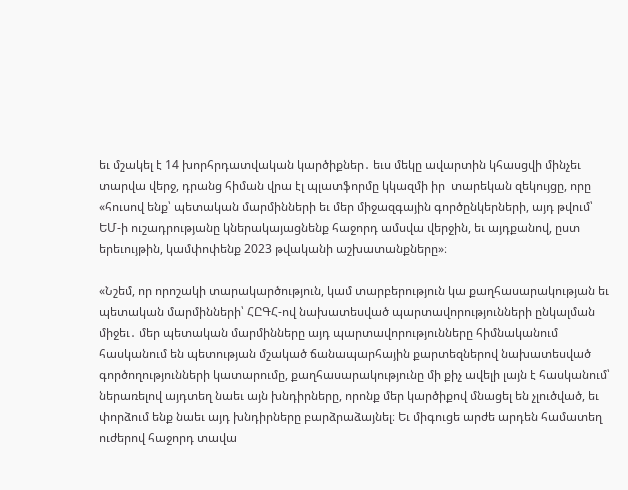եւ մշակել է 14 խորհրդատվական կարծիքներ․ եւս մեկը ավարտին կհասցվի մինչեւ տարվա վերջ, դրանց հիման վրա էլ պլատֆորմը կկազմի իր  տարեկան զեկույցը, որը «հուսով ենք՝ պետական մարմինների եւ մեր միջազգային գործընկերների, այդ թվում՝ ԵՄ-ի ուշադրությանը կներակայացնենք հաջորդ ամսվա վերջին, եւ այդքանով, ըստ երեւույթին, կամփոփենք 2023 թվականի աշխատանքները»։

«Նշեմ, որ որոշակի տարակարծություն, կամ տարբերություն կա քաղհասարակության եւ պետական մարմինների՝ ՀԸԳՀ-ով նախատեսված պարտավորությունների ընկալման միջեւ․ մեր պետական մարմինները այդ պարտավորությունները հիմնականում հասկանում են պետության մշակած ճանապարհային քարտեզներով նախատեսված գործողությունների կատարումը, քաղհասարակությունը մի քիչ ավելի լայն է հասկանում՝ ներառելով այդտեղ նաեւ այն խնդիրները, որոնք մեր կարծիքով մնացել են չլուծված, եւ փորձում ենք նաեւ այդ խնդիրները բարձրաձայնել։ Եւ միգուցե արժե արդեն համատեղ ուժերով հաջորդ տավա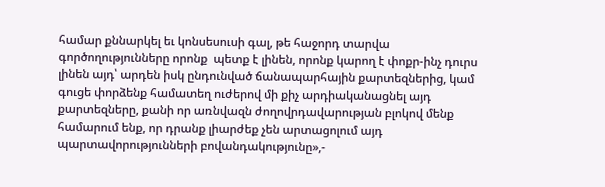համար քննարկել եւ կոնսեսուսի գալ, թե հաջորդ տարվա գործողությունները որոնք  պետք է լինեն, որոնք կարող է փոքր-ինչ դուրս լինեն այդ՝ արդեն իսկ ընդունված ճանապարհային քարտեզներից, կամ գուցե փորձենք համատեղ ուժերով մի քիչ արդիականացնել այդ քարտեզները, քանի որ առնվազն ժողովրդավարության բլոկով մենք համարում ենք, որ դրանք լիարժեք չեն արտացոլում այդ պարտավորությունների բովանդակությունը»,-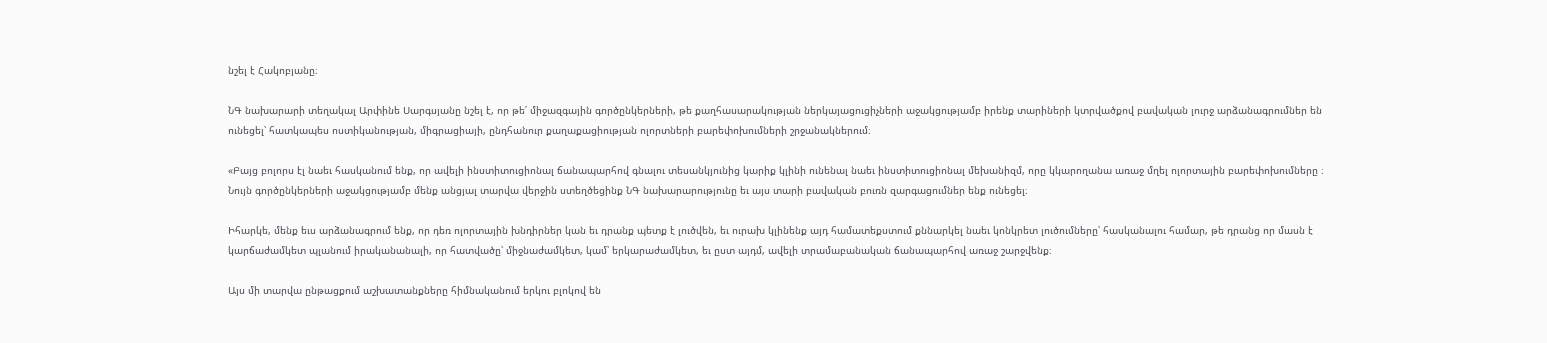նշել է Հակոբյանը։

ՆԳ նախարարի տեղակալ Արփինե Սարգսյանը նշել է, որ թե՛ միջազգային գործընկերների, թե քաղհասարակության ներկայացուցիչների աջակցությամբ իրենք տարիների կտրվածքով բավական լուրջ արձանագրումներ են ունեցել՝ հատկապես ոստիկանության, միգրացիայի, ընդհանուր քաղաքացիության ոլորտների բարեփոխումների շրջանակներում։

«Բայց բոլորս էլ նաեւ հասկանում ենք, որ ավելի ինստիտուցիոնալ ճանապարհով գնալու տեսանկյունից կարիք կլինի ունենալ նաեւ ինստիտուցիոնալ մեխանիզմ, որը կկարողանա առաջ մղել ոլորտային բարեփոխումները ։ Նույն գործընկերների աջակցությամբ մենք անցյալ տարվա վերջին ստեղծեցինք ՆԳ նախարարությունը եւ այս տարի բավական բուռն զարգացումներ ենք ունեցել։

Իհարկե, մենք եւս արձանագրում ենք, որ դեռ ոլորտային խնդիրներ կան եւ դրանք պետք է լուծվեն, եւ ուրախ կլինենք այդ համատեքստում քննարկել նաեւ կոնկրետ լուծումները՝ հասկանալու համար, թե դրանց որ մասն է կարճաժամկետ պլանում իրականանալի, որ հատվածը՝ միջնաժամկետ, կամ՝ երկարաժամկետ, եւ ըստ այդմ, ավելի տրամաբանական ճանապարհով առաջ շարջվենք։

Այս մի տարվա ընթացքում աշխատանքները հիմնականում երկու բլոկով են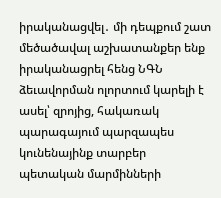իրականացվել․ մի դեպքում շատ մեծածավալ աշխատանքեր ենք իրականացրել հենց ՆԳՆ ձեւավորման ոլորտում կարելի է ասել՝ զրոյից, հակառակ պարագայում պարզապես կունենայինք տարբեր պետական մարմինների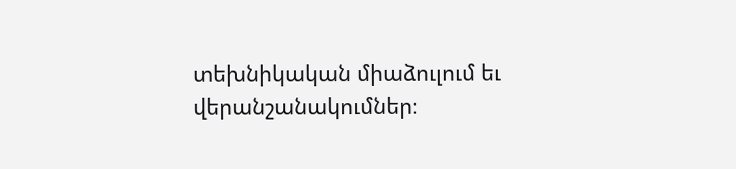տեխնիկական միաձուլում եւ վերանշանակումներ։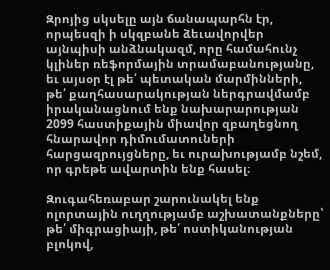Զրոյից սկսելը այն ճանապարհն էր, որպեսզի ի սկզբանե ձեւավորվեր այնպիսի անձնակազմ, որը համահունչ կլիներ ռեֆորմային տրամաբանությանը, եւ այսօր էլ թե՛ պետական մարմինների, թե՛ քաղհասարակության ներգրավմամբ իրականացնում ենք նախարարության 2099 հաստիքային միավոր զբաղեցնող հնարավոր դիմումատուների հարցազրույցները, եւ ուրախությամբ նշեմ, որ գրեթե ավարտին ենք հասել։

Զուգահեռաբար շարունակել ենք ոլորտային ուղղությամբ աշխատանքները՝ թե՛ միգրացիայի, թե՛ ոստիկանության բլոկով,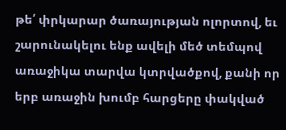թե՛ փրկարար ծառայության ոլորտով, եւ շարունակելու ենք ավելի մեծ տեմպով առաջիկա տարվա կտրվածքով, քանի որ երբ առաջին խումբ հարցերը փակված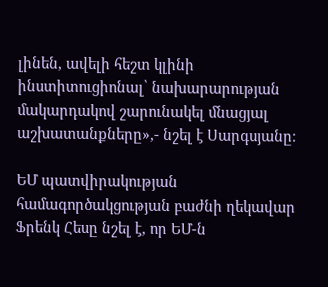լինեն, ավելի հեշտ կլինի ինստիտուցիոնալ՝ նախարարության մակարդակով շարունակել մնացյալ աշխատանքները»,- նշել է Սարգսյանը։

ԵՄ պատվիրակության համագործակցության բաժնի ղեկավար Ֆրենկ Հեսը նշել է, որ ԵՄ-ն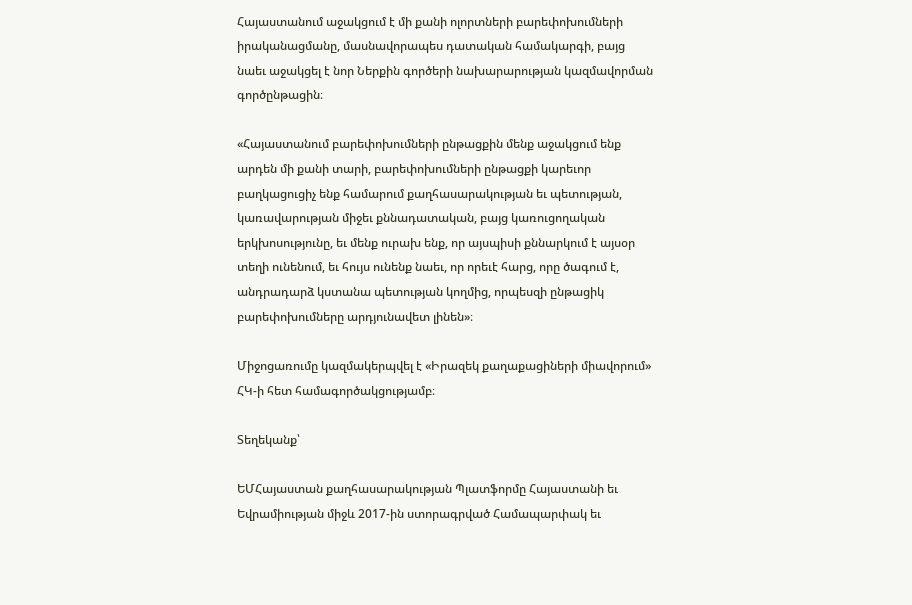Հայաստանում աջակցում է մի քանի ոլորտների բարեփոխումների իրականացմանը, մասնավորապես դատական համակարգի, բայց նաեւ աջակցել է նոր Ներքին գործերի նախարարության կազմավորման գործընթացին։

«Հայաստանում բարեփոխումների ընթացքին մենք աջակցում ենք արդեն մի քանի տարի, բարեփոխումների ընթացքի կարեւոր բաղկացուցիչ ենք համարում քաղհասարակության եւ պետության, կառավարության միջեւ քննադատական, բայց կառուցողական երկխոսությունը, եւ մենք ուրախ ենք, որ այսպիսի քննարկում է այսօր տեղի ունենում, եւ հույս ունենք նաեւ, որ որեւէ հարց, որը ծագում է, անդրադարձ կստանա պետության կողմից, որպեսզի ընթացիկ բարեփոխումները արդյունավետ լինեն»։

Միջոցառումը կազմակերպվել է «Իրազեկ քաղաքացիների միավորում» ՀԿ-ի հետ համագործակցությամբ։

Տեղեկանք՝

ԵՄՀայաստան քաղհասարակության Պլատֆորմը Հայաստանի եւ Եվրամիության միջև 2017-ին ստորագրված Համապարփակ եւ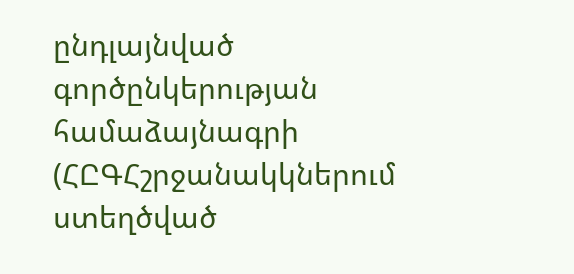ընդլայնված գործընկերության համաձայնագրի (ՀԸԳՀշրջանակկներում ստեղծված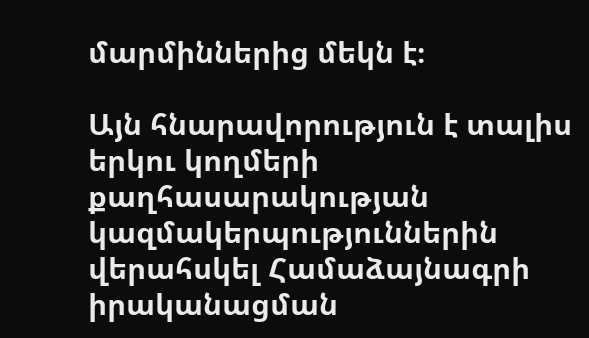մարմիններից մեկն է։

Այն հնարավորություն է տալիս երկու կողմերի քաղհասարակության կազմակերպություններին վերահսկել Համաձայնագրի իրականացման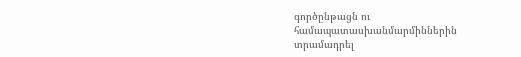գործընթացն ու համապատասխանմարմիններին տրամադրել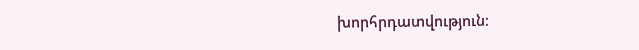խորհրդատվություն։